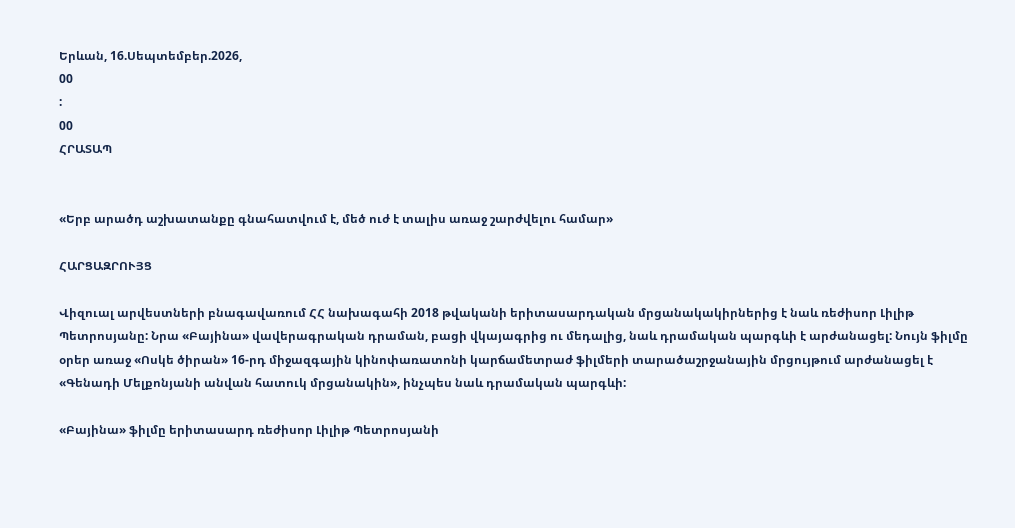Երևան, 16.Սեպտեմբեր.2026,
00
:
00
ՀՐԱՏԱՊ


«Երբ արածդ աշխատանքը գնահատվում է, մեծ ուժ է տալիս առաջ շարժվելու համար»

ՀԱՐՑԱԶՐՈՒՅՑ

Վիզուալ արվեստների բնագավառում ՀՀ նախագահի 2018 թվականի երիտասարդական մրցանակակիրներից է նաև ռեժիսոր Լիլիթ Պետրոսյանը: Նրա «Բայինա» վավերագրական դրաման, բացի վկայագրից ու մեդալից, նաև դրամական պարգևի է արժանացել: Նույն ֆիլմը օրեր առաջ «Ոսկե ծիրան» 16-րդ միջազգային կինոփառատոնի կարճամետրաժ ֆիլմերի տարածաշրջանային մրցույթում արժանացել է «Գենադի Մելքոնյանի անվան հատուկ մրցանակին», ինչպես նաև դրամական պարգևի:

«Բայինա» ֆիլմը երիտասարդ ռեժիսոր Լիլիթ Պետրոսյանի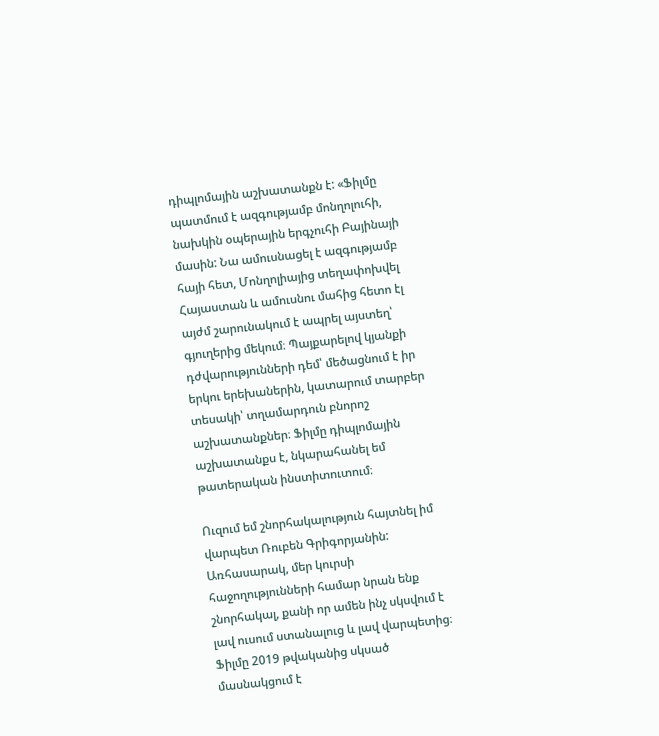դիպլոմային աշխատանքն է: «Ֆիլմը պատմում է ազգությամբ մոնղոլուհի, նախկին օպերային երգչուհի Բայինայի մասին: Նա ամուսնացել է ազգությամբ հայի հետ, Մոնղոլիայից տեղափոխվել Հայաստան և ամուսնու մահից հետո էլ այժմ շարունակում է ապրել այստեղ՝ գյուղերից մեկում։ Պայքարելով կյանքի դժվարությունների դեմ՝ մեծացնում է իր երկու երեխաներին, կատարում տարբեր տեսակի՝ տղամարդուն բնորոշ աշխատանքներ։ Ֆիլմը դիպլոմային աշխատանքս է, նկարահանել եմ թատերական ինստիտուտում։

Ուզում եմ շնորհակալություն հայտնել իմ վարպետ Ռուբեն Գրիգորյանին: Առհասարակ, մեր կուրսի հաջողությունների համար նրան ենք շնորհակալ, քանի որ ամեն ինչ սկսվում է լավ ուսում ստանալուց և լավ վարպետից։ Ֆիլմը 2019 թվականից սկսած մասնակցում է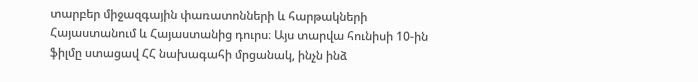տարբեր միջազգային փառատոնների և հարթակների Հայաստանում և Հայաստանից դուրս։ Այս տարվա հունիսի 10-ին ֆիլմը ստացավ ՀՀ նախագահի մրցանակ, ինչն ինձ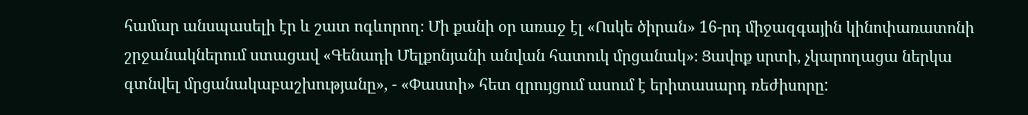համար անսպասելի էր և շատ ոգևորող։ Մի քանի օր առաջ էլ «Ոսկե ծիրան» 16-րդ միջազգային կինոփառատոնի շրջանակներում ստացավ «Գենադի Մելքոնյանի անվան հատուկ մրցանակ»։ Ցավոք սրտի, չկարողացա ներկա գտնվել մրցանակաբաշխությանը», - «Փաստի» հետ զրույցում ասում է երիտասարդ ռեժիսորը: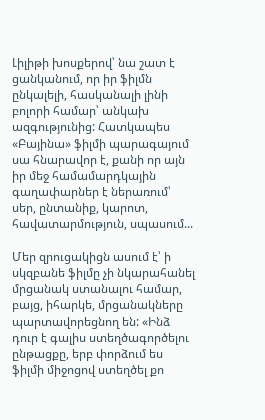Լիլիթի խոսքերով՝ նա շատ է ցանկանում, որ իր ֆիլմն ընկալելի, հասկանալի լինի բոլորի համար՝ անկախ ազգությունից: Հատկապես «Բայինա» ֆիլմի պարագայում սա հնարավոր է, քանի որ այն իր մեջ համամարդկային գաղափարներ է ներառում՝ սեր, ընտանիք, կարոտ, հավատարմություն, սպասում...

Մեր զրուցակիցն ասում է՝ ի սկզբանե ֆիլմը չի նկարահանել մրցանակ ստանալու համար, բայց, իհարկե, մրցանակները պարտավորեցնող են: «Ինձ դուր է գալիս ստեղծագործելու ընթացքը, երբ փորձում ես ֆիլմի միջոցով ստեղծել քո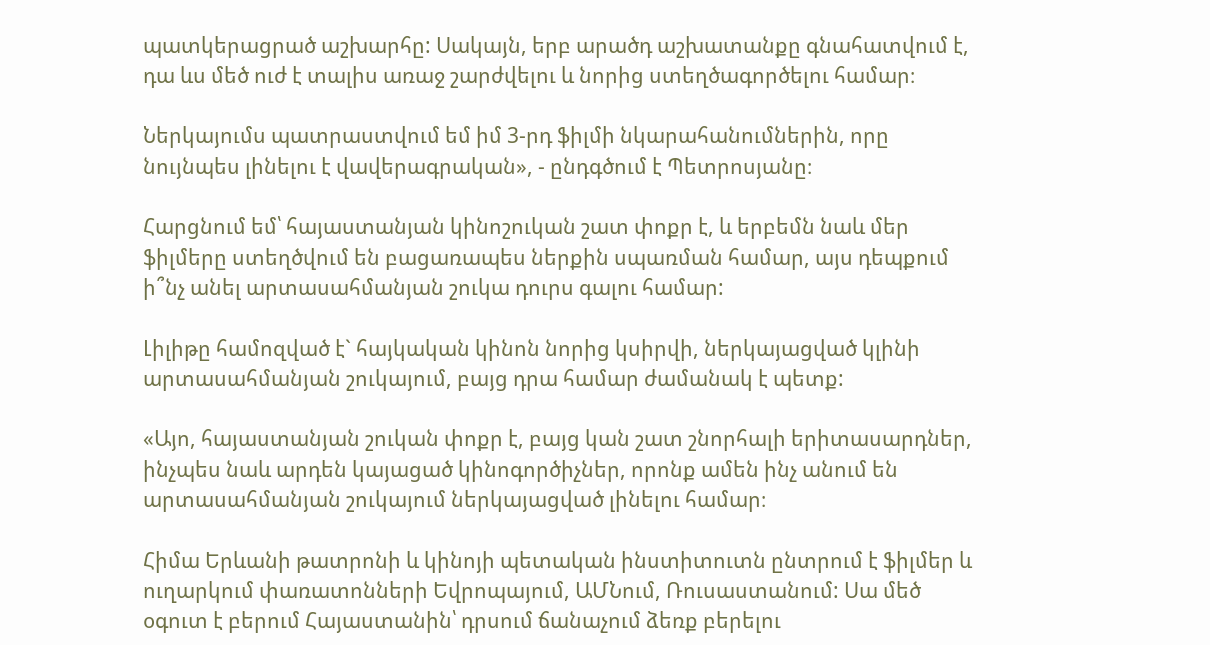պատկերացրած աշխարհը: Սակայն, երբ արածդ աշխատանքը գնահատվում է, դա ևս մեծ ուժ է տալիս առաջ շարժվելու և նորից ստեղծագործելու համար։

Ներկայումս պատրաստվում եմ իմ 3-րդ ֆիլմի նկարահանումներին, որը նույնպես լինելու է վավերագրական», - ընդգծում է Պետրոսյանը։

Հարցնում եմ՝ հայաստանյան կինոշուկան շատ փոքր է, և երբեմն նաև մեր ֆիլմերը ստեղծվում են բացառապես ներքին սպառման համար, այս դեպքում ի՞նչ անել արտասահմանյան շուկա դուրս գալու համար:

Լիլիթը համոզված է` հայկական կինոն նորից կսիրվի, ներկայացված կլինի արտասահմանյան շուկայում, բայց դրա համար ժամանակ է պետք:

«Այո, հայաստանյան շուկան փոքր է, բայց կան շատ շնորհալի երիտասարդներ, ինչպես նաև արդեն կայացած կինոգործիչներ, որոնք ամեն ինչ անում են արտասահմանյան շուկայում ներկայացված լինելու համար։

Հիմա Երևանի թատրոնի և կինոյի պետական ինստիտուտն ընտրում է ֆիլմեր և ուղարկում փառատոնների Եվրոպայում, ԱՄՆում, Ռուսաստանում: Սա մեծ օգուտ է բերում Հայաստանին՝ դրսում ճանաչում ձեռք բերելու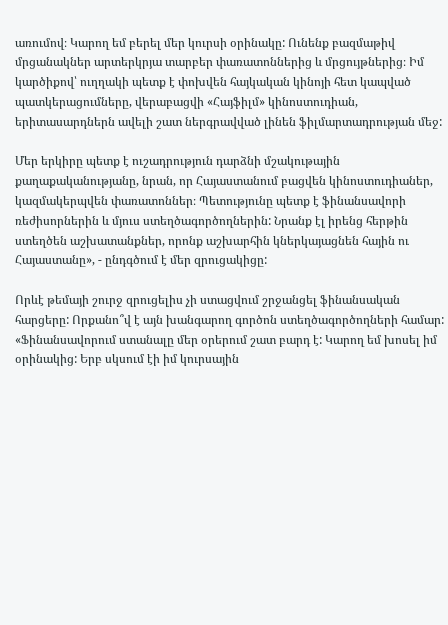առումով։ Կարող եմ բերել մեր կուրսի օրինակը: Ունենք բազմաթիվ մրցանակներ արտերկրյա տարբեր փառատոններից և մրցույթներից։ Իմ կարծիքով՝ ուղղակի պետք է փոխվեն հայկական կինոյի հետ կապված պատկերացումները, վերաբացվի «Հայֆիլմ» կինոստուդիան, երիտասարդներն ավելի շատ ներգրավված լինեն ֆիլմարտադրության մեջ:

Մեր երկիրը պետք է ուշադրություն դարձնի մշակութային քաղաքականությանը, նրան, որ Հայաստանում բացվեն կինոստուդիաներ, կազմակերպվեն փառատոններ։ Պետությունը պետք է ֆինանսավորի ռեժիսորներին և մյուս ստեղծագործողներին: Նրանք էլ իրենց հերթին ստեղծեն աշխատանքներ, որոնք աշխարհին կներկայացնեն հային ու Հայաստանը», - ընդգծում է մեր զրուցակիցը:

Որևէ թեմայի շուրջ զրուցելիս չի ստացվում շրջանցել ֆինանսական հարցերը: Որքանո՞վ է այն խանգարող գործոն ստեղծագործողների համար: «Ֆինանսավորում ստանալը մեր օրերում շատ բարդ է: Կարող եմ խոսել իմ օրինակից: Երբ սկսում էի իմ կուրսային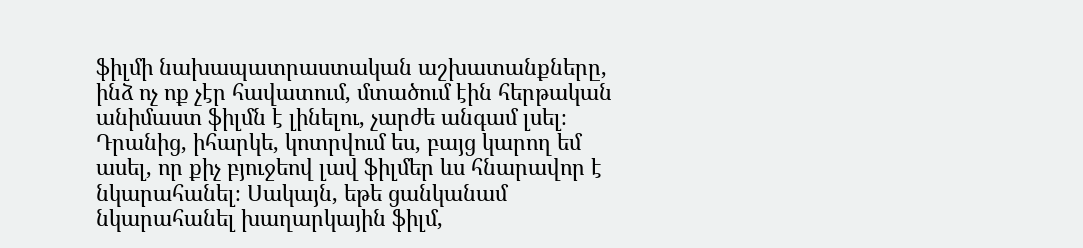ֆիլմի նախապատրաստական աշխատանքները, ինձ ոչ ոք չէր հավատում, մտածում էին հերթական անիմաստ ֆիլմն է լինելու, չարժե անգամ լսել։ Դրանից, իհարկե, կոտրվում ես, բայց կարող եմ ասել, որ քիչ բյուջեով լավ ֆիլմեր ևս հնարավոր է նկարահանել։ Սակայն, եթե ցանկանամ նկարահանել խաղարկային ֆիլմ,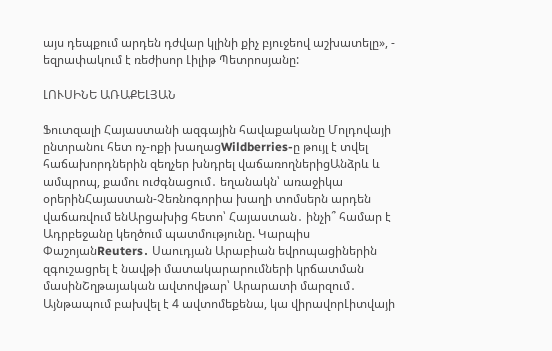այս դեպքում արդեն դժվար կլինի քիչ բյուջեով աշխատելը», - եզրափակում է ռեժիսոր Լիլիթ Պետրոսյանը:

ԼՈՒՍԻՆԵ ԱՌԱՔԵԼՅԱՆ

Ֆուտզալի Հայաստանի ազգային հավաքականը Մոլդովայի ընտրանու հետ ոչ-ոքի խաղացWildberries-ը թույլ է տվել հաճախորդներին զեղչեր խնդրել վաճառողներիցԱնձրև և ամպրոպ, քամու ուժգնացում․ եղանակն՝ առաջիկա օրերինՀայաստան-Չեռնոգորիա խաղի տոմսերն արդեն վաճառվում ենԱրցախից հետո՝ Հայաստան․ ինչի՞ համար է Ադրբեջանը կեղծում պատմությունը. Կարպիս ՓաշոյանReuters․ Սաուդյան Արաբիան եվրոպացիներին զգուշացրել է նավթի մատակարարումների կրճատման մասինՇղթայական ավտովթար՝ Արարատի մարզում․ Այնթապում բախվել է 4 ավտոմեքենա, կա վիրավորԼիտվայի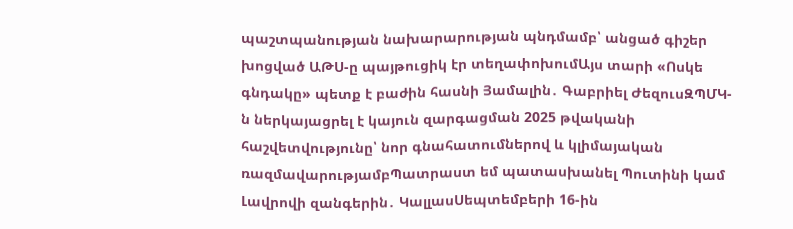պաշտպանության նախարարության պնդմամբ՝ անցած գիշեր խոցված ԱԹՍ-ը պայթուցիկ էր տեղափոխումԱյս տարի «Ոսկե գնդակը» պետք է բաժին հասնի Յամալին․ Գաբրիել ԺեզուսԶՊՄԿ-ն ներկայացրել է կայուն զարգացման 2025 թվականի հաշվետվությունը՝ նոր գնահատումներով և կլիմայական ռազմավարությամբՊատրաստ եմ պատասխանել Պուտինի կամ Լավրովի զանգերին․ ԿալլասՍեպտեմբերի 16-ին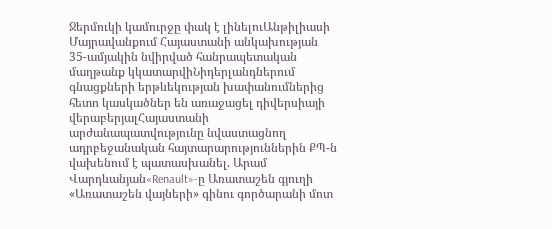Ջերմուկի կամուրջը փակ է լինելուԱնթիլիասի Մայրավանքում Հայաստանի անկախության 35-ամյակին նվիրված հանրապետական մաղթանք կկատարվիՆիդերլանդներում գնացքների երթևեկության խափանումներից հետո կասկածներ են առաջացել դիվերսիայի վերաբերյալՀայաստանի արժանապատվությունը նվաստացնող ադրբեջանական հայտարարություններին ՔՊ-ն վախենում է պատասխանել. Արամ Վարդևանյան«Renault»-ը Առատաշեն գյուղի «Առատաշեն վայների» գինու գործարանի մոտ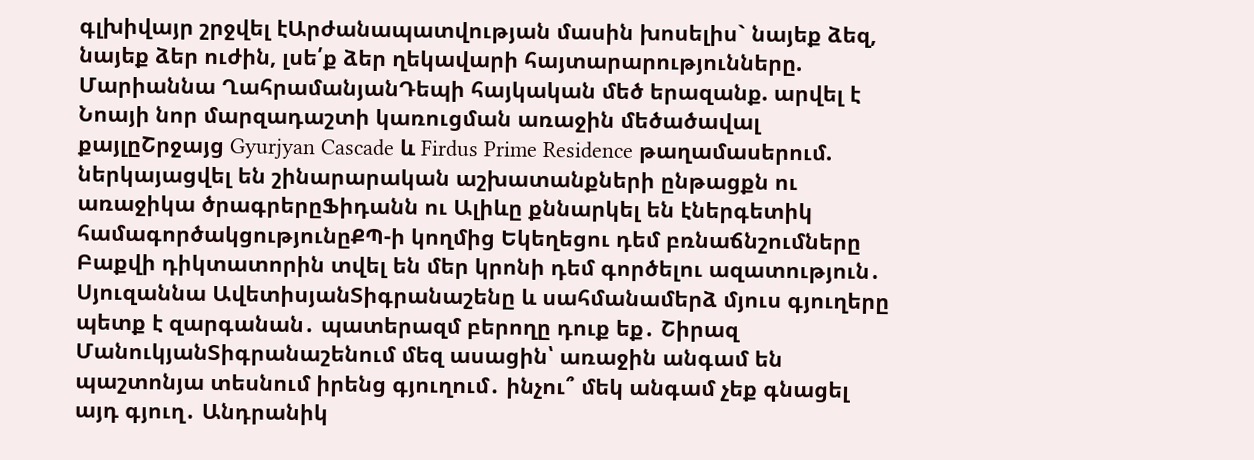գլխիվայր շրջվել էԱրժանապատվության մասին խոսելիս` նայեք ձեզ, նայեք ձեր ուժին, լսե՛ք ձեր ղեկավարի հայտարարությունները. Մարիաննա ՂահրամանյանԴեպի հայկական մեծ երազանք. արվել է Նոայի նոր մարզադաշտի կառուցման առաջին մեծածավալ քայլըՇրջայց Gyurjyan Cascade և Firdus Prime Residence թաղամասերում. ներկայացվել են շինարարական աշխատանքների ընթացքն ու առաջիկա ծրագրերըՖիդանն ու Ալիևը քննարկել են էներգետիկ համագործակցությունըՔՊ-ի կողմից Եկեղեցու դեմ բռնաճնշումները Բաքվի դիկտատորին տվել են մեր կրոնի դեմ գործելու ազատություն․ Սյուզաննա ԱվետիսյանՏիգրանաշենը և սահմանամերձ մյուս գյուղերը պետք է զարգանան․ պատերազմ բերողը դուք եք․ Շիրազ ՄանուկյանՏիգրանաշենում մեզ ասացին՝ առաջին անգամ են պաշտոնյա տեսնում իրենց գյուղում․ ինչու՞ մեկ անգամ չեք գնացել այդ գյուղ․ Անդրանիկ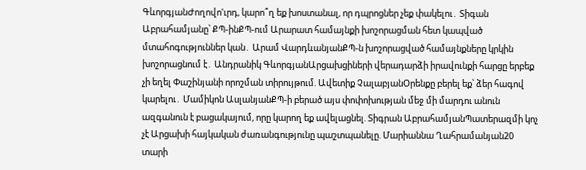ԳևորգյանԺողովո'ւրդ, կարո՞ղ եք խոստանալ, որ դպրոցներ չեք փակելու․ Տիգան Աբրահամյանը՝ ՔՊ-ինՔՊ-ում Արարատ համայնքի խոշորացման հետ կապված մտահոգություններ կան․ Արամ ՎարդևանյանՔՊ-ն խոշորացված համայնքները կրկին խոշորացնում է․ Անդրանիկ ԳևորգյանԱրցախցիների վերադարձի իրավունքի հարցը երբեք չի եղել Փաշինյանի որոշման տիրույթում. Ավետիք ՉալաբյանՕրենքը բերել եք՝ ձեր հագով կարելու․ Մամիկոն ԱսլանյանՔՊ-ի բերած այս փոփոխության մեջ մի մարդու անուն ազգանուն է բացակայում, որը կարող եք ավելացնել. Տիգրան ԱբրահամյանՊատերազմի կոչ չէ Արցախի հայկական ժառանգությունը պաշտպանելը. Մարիաննա Ղահրամանյան20 տարի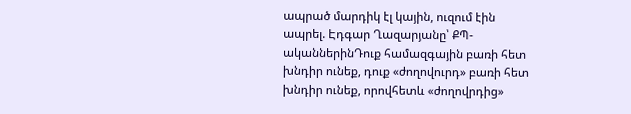ապրած մարդիկ էլ կային, ուզում էին ապրել. Էդգար Ղազարյանը՝ ՔՊ-ականներինԴուք համազգային բառի հետ խնդիր ունեք, դուք «ժողովուրդ» բառի հետ խնդիր ունեք, որովհետև «ժողովրդից»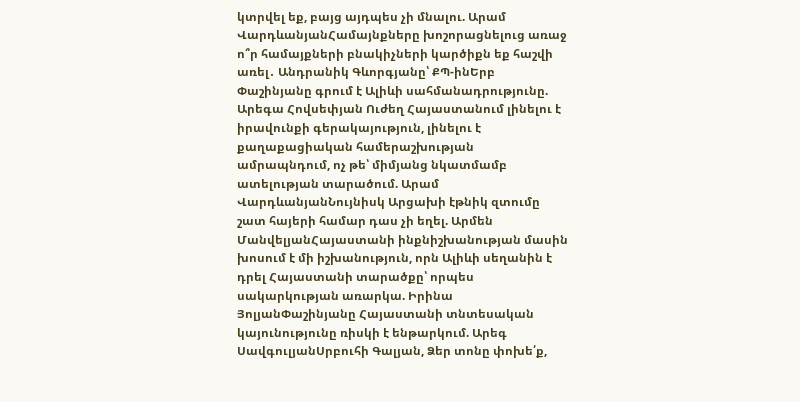կտրվել եք, բայց այդպես չի մնալու. Արամ ՎարդևանյանՀամայնքները խոշորացնելուց առաջ ո՞ր համայքների բնակիչների կարծիքն եք հաշվի առել․ Անդրանիկ Գևորգյանը՝ ՔՊ-ինԵրբ Փաշինյանը գրում է Ալիևի սահմանադրությունը. Արեգա Հովսեփյան Ուժեղ Հայաստանում լինելու է իրավունքի գերակայություն, լինելու է քաղաքացիական համերաշխության ամրապնդում, ոչ թե՝ միմյանց նկատմամբ ատելության տարածում. Արամ ՎարդևանյանՆույնիսկ Արցախի էթնիկ զտումը շատ հայերի համար դաս չի եղել. Արմեն ՄանվելյանՀայաստանի ինքնիշխանության մասին խոսում է մի իշխանություն, որն Ալիևի սեղանին է դրել Հայաստանի տարածքը՝ որպես սակարկության առարկա. Իրինա ՅոլյանՓաշինյանը Հայաստանի տնտեսական կայունությունը ռիսկի է ենթարկում. Արեգ ՍավգուլյանՍրբուհի Գալյան, Ձեր տոնը փոխե՛ք,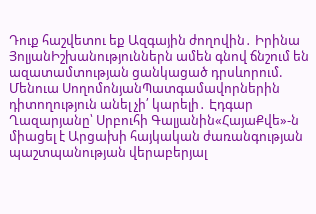Դուք հաշվետու եք Ազգային ժողովին․ Իրինա ՅոլյանԻշխանություններն ամեն գնով ճնշում են ազատամտության ցանկացած դրսևորում. Մենուա ՍողոմոնյանՊատգամավորներին դիտողություն անել չի՛ կարելի․ Էդգար Ղազարյանը՝ Սրբուհի Գալյանին«ՀայաՔվե»-ն միացել է Արցախի հայկական ժառանգության պաշտպանության վերաբերյալ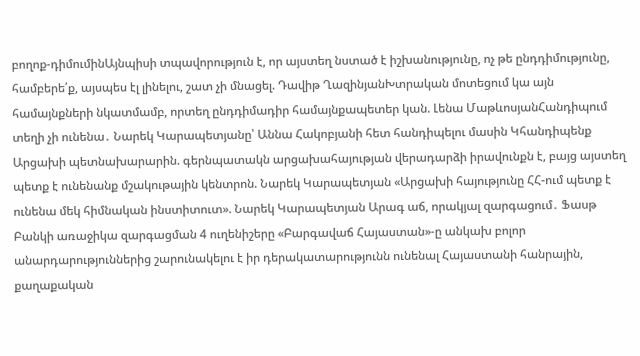բողոք-դիմումինԱյնպիսի տպավորություն է, որ այստեղ նստած է իշխանությունը, ոչ թե ընդդիմությունը, համբերե՛ք, այսպես էլ լինելու, շատ չի մնացել. Դավիթ ՂազինյանԽտրական մոտեցում կա այն համայնքների նկատմամբ, որտեղ ընդդիմադիր համայնքապետեր կան. Լենա ՄաթևոսյանՀանդիպում տեղի չի ունենա․ Նարեկ Կարապետյանը՝ Աննա Հակոբյանի հետ հանդիպելու մասին Կհանդիպենք Արցախի պետնախարարին. գերնպատակն արցախահայության վերադարձի իրավունքն է, բայց այստեղ պետք է ունենանք մշակութային կենտրոն. Նարեկ Կարապետյան «Արցախի հայությունը ՀՀ-ում պետք է ունենա մեկ հիմնական ինստիտուտ». Նարեկ Կարապետյան Արագ աճ, որակյալ զարգացում․ Ֆասթ Բանկի առաջիկա զարգացման 4 ուղենիշերը «Բարգավաճ Հայաստան»-ը անկախ բոլոր անարդարություններից շարունակելու է իր դերակատարությունն ունենալ Հայաստանի հանրային, քաղաքական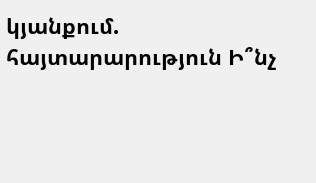կյանքում. հայտարարություն Ի՞նչ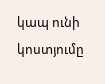կապ ունի կոստյումը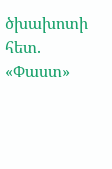ծխախոտի հետ. «Փաստ»